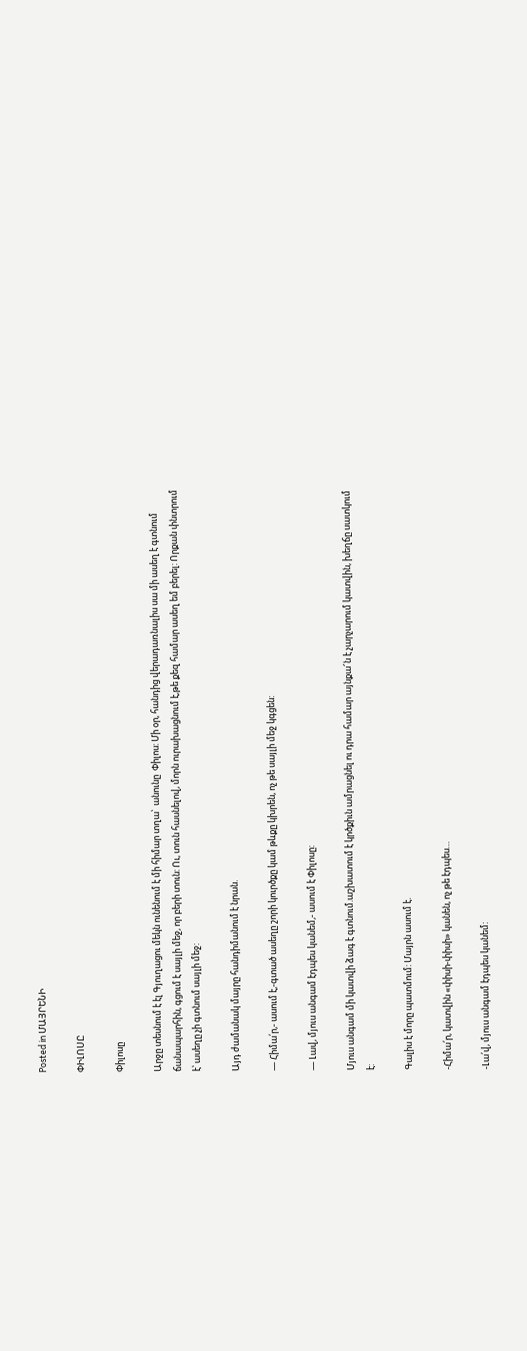Posted in ՄԱՅՐԵՆԻ

ՓԻԼՈՍԸ

Փիլոսը

Արջը տեսնում է էլ Գյուղացու մեկն ունենում է մի հիմար տղա՝  անունը  Փիլոս: Մի օր, հանդից վերադառնալիս սա մի ասեղ է գտնում ճանապարհին, գցում է սայլի մեջ, որ բերի տուն: Ու, տուն հասնելով, մորն ուրախացնում է,թե քեզ համար ասեղ եմ բերել: Որքան փնտրում է՝ ասեղը չի գտնում սայլի մեջ:

Այդ ժամանակ մայրը հանդիմանում է նրան.

— Հիմա՛ր,- ասում է,-գտած ասեղը շորի կուրծքը կամ թևքը կխրեն, ոչ թե սայլի մեջ կգցեն:

— Լավ, մյուս անգամ էդպես կանեմ,- ասում է Փիլոսը:

Մյուս անգամ մի կատվի ձագ է գտնում.աշխատում է կրծքիւն ամրացնել ու դրա համար այնքա՜ն է չարչարում կատվին, խեղճը սատկում է:

Գալիս է մորը պատմում: Մայրն ասում է.

-Հիմա՛ր, կատվին «փիսի-փիսի» կանեն, ոչ թե էդպես…

-Լա՛վ, մյուս անգամ էդպես կանեմ: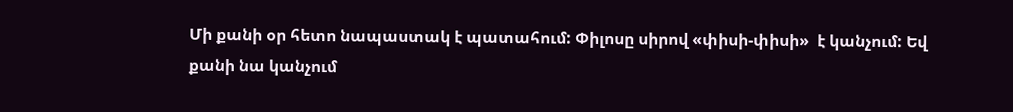Մի քանի օր հետո նապաստակ է պատահում: Փիլոսը սիրով «փիսի-փիսի»  է կանչում: Եվ քանի նա կանչում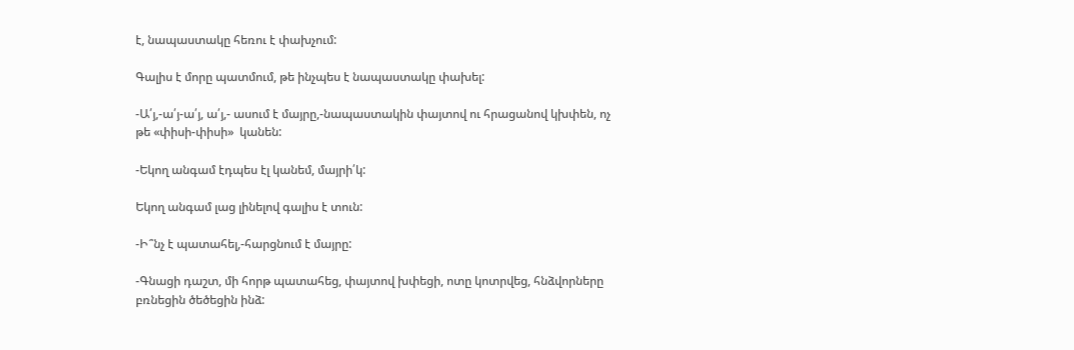է, նապաստակը հեռու է փախչում:

Գալիս է մորը պատմում, թե ինչպես է նապաստակը փախել:

-Ա՛յ,-ա՛յ-ա՛յ, ա՛յ,- ասում է մայրը,-նապաստակին փայտով ու հրացանով կխփեն, ոչ թե «փիսի-փիսի»  կանեն:

-Եկող անգամ էդպես էլ կանեմ, մայրի՛կ:

Եկող անգամ լաց լինելով գալիս է տուն:

-Ի՞նչ է պատահել,-հարցնում է մայրը:

-Գնացի դաշտ, մի հորթ պատահեց, փայտով խփեցի, ոտը կոտրվեց, հնձվորները բռնեցին ծեծեցին ինձ: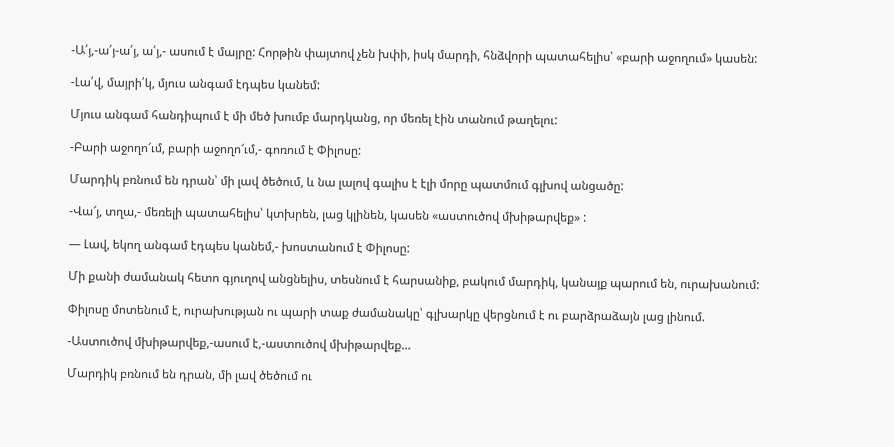-Ա՛յ,-ա՛յ-ա՛յ, ա՛յ,- ասում է մայրը: Հորթին փայտով չեն խփի, իսկ մարդի, հնձվորի պատահելիս՝ «բարի աջողում» կասեն:

-Լա՛վ, մայրի՛կ, մյուս անգամ էդպես կանեմ:

Մյուս անգամ հանդիպում է մի մեծ խումբ մարդկանց, որ մեռել էին տանում թաղելու:

-Բարի աջողո՜ւմ, բարի աջողո՜ւմ,- գոռում է Փիլոսը:

Մարդիկ բռնում են դրան՝ մի լավ ծեծում, և նա լալով գալիս է էլի մորը պատմում գլխով անցածը:

-Վա՜յ, տղա,- մեռելի պատահելիս՝ կտխրեն, լաց կլինեն, կասեն «աստուծով մխիթարվեք» :

— Լավ, եկող անգամ էդպես կանեմ,- խոստանում է Փիլոսը:

Մի քանի ժամանակ հետո գյուղով անցնելիս, տեսնում է հարսանիք, բակում մարդիկ, կանայք պարում են, ուրախանում:

Փիլոսը մոտենում է, ուրախության ու պարի տաք ժամանակը՝ գլխարկը վերցնում է ու բարձրաձայն լաց լինում.

-Աստուծով մխիթարվեք,-ասում է,-աստուծով մխիթարվեք…

Մարդիկ բռնում են դրան, մի լավ ծեծում ու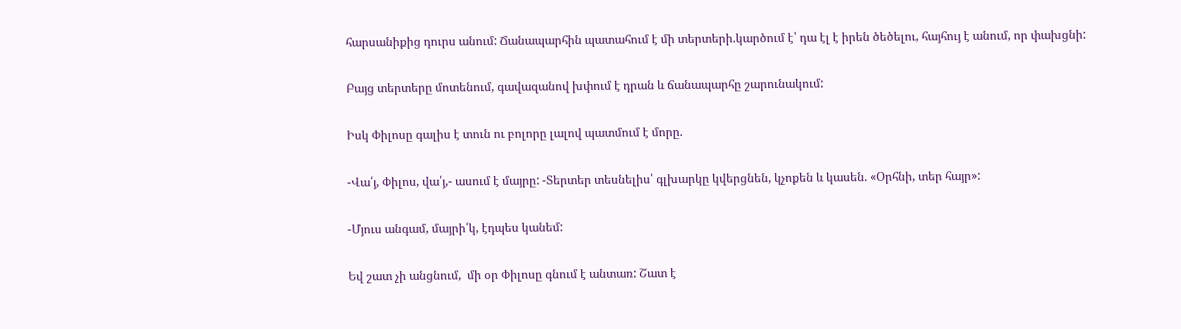հարսանիքից դուրս անում: Ճանապարհին պատահում է մի տերտերի.կարծում է՝ դա էլ է իրեն ծեծելու, հայհույ է անում, որ փախցնի:

Բայց տերտերը մոտենում, գավազանով խփում է դրան և ճանապարհը շարունակում:

Իսկ Փիլոսը գալիս է տուն ու բոլորը լալով պատմում է մորը.

-Վա՛յ, Փիլոս, վա՛յ,- ասում է մայրը: -Տերտեր տեսնելիս՝ գլխարկը կվերցնեն, կչոքեն և կասեն. «Օրհնի, տեր հայր»:

-Մյուս անգամ, մայրի՛կ, էդպես կանեմ:

Եվ շատ չի անցնում,  մի օր Փիլոսը գնում է անտառ: Շատ է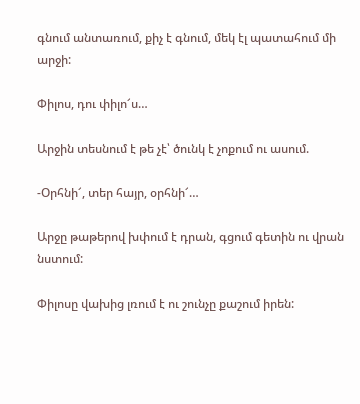գնում անտառում, քիչ է գնում, մեկ էլ պատահում մի արջի:

Փիլոս, դու փիլո՜ս…

Արջին տեսնում է թե չէ՝ ծունկ է չոքում ու ասում.

-Օրհնի՜, տեր հայր, օրհնի՜…

Արջը թաթերով խփում է դրան, գցում գետին ու վրան նստում:

Փիլոսը վախից լռում է ու շունչը քաշում իրեն: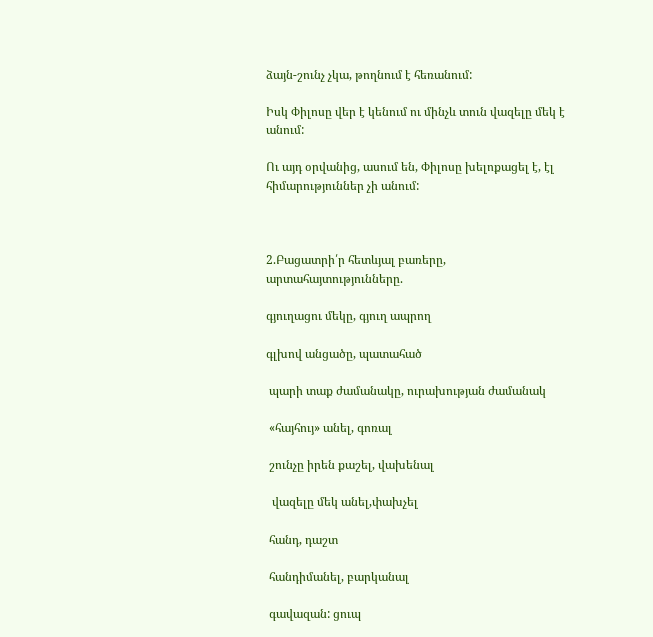ձայն-շունչ չկա, թողնում է հեռանում:

Իսկ Փիլոսը վեր է կենում ու մինչև տուն վազելը մեկ է անում:

Ու այդ օրվանից, ասում են, Փիլոսը խելոքացել է, էլ հիմարություններ չի անում:



2.Բացատրի՛ր հետևյալ բառերը, արտահայտությունները.

գյուղացու մեկը, գյուղ ապրող

գլխով անցածը, պատահած

 պարի տաք ժամանակը, ուրախության ժամանակ

 «հայհույ» անել, գոռալ

 շունչը իրեն քաշել, վախենալ

  վազելը մեկ անել,փախչել

 հանդ, դաշտ

 հանդիմանել, բարկանալ

 գավազան: ցուպ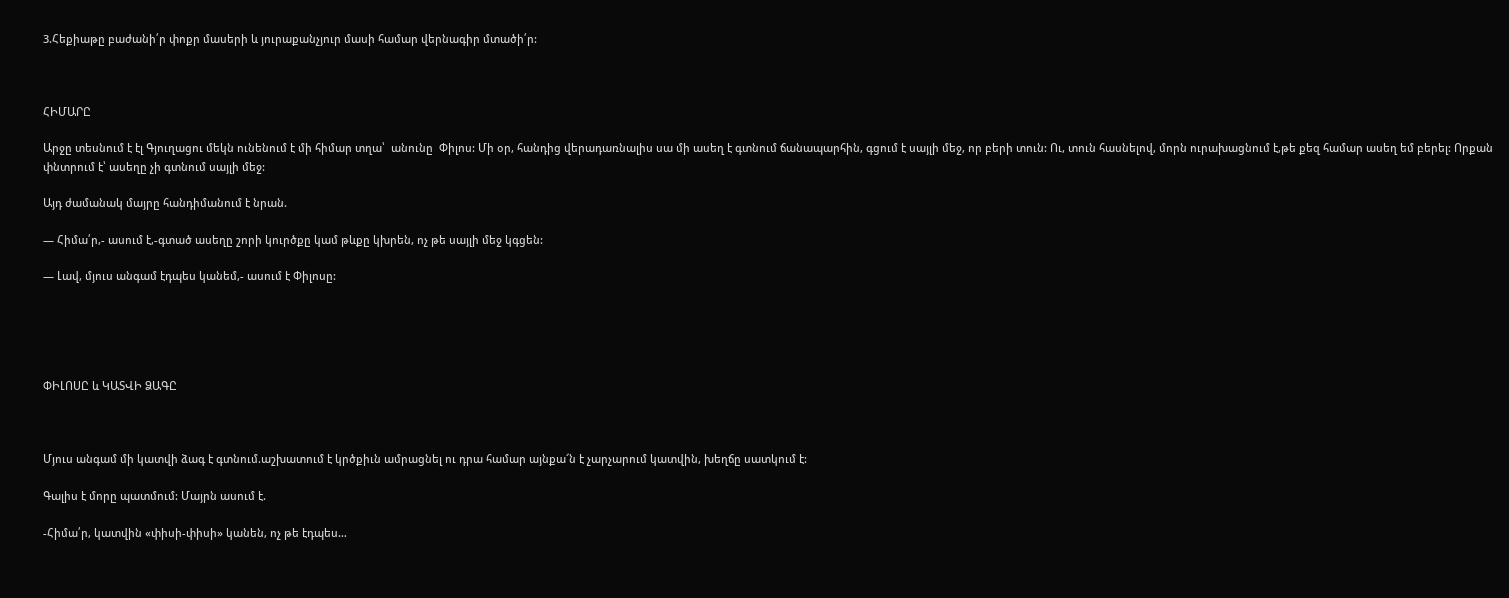3.Հեքիաթը բաժանի՛ր փոքր մասերի և յուրաքանչյուր մասի համար վերնագիր մտածի՛ր:



ՀԻՄԱՐԸ

Արջը տեսնում է էլ Գյուղացու մեկն ունենում է մի հիմար տղա՝  անունը  Փիլոս: Մի օր, հանդից վերադառնալիս սա մի ասեղ է գտնում ճանապարհին, գցում է սայլի մեջ, որ բերի տուն: Ու, տուն հասնելով, մորն ուրախացնում է,թե քեզ համար ասեղ եմ բերել: Որքան փնտրում է՝ ասեղը չի գտնում սայլի մեջ:

Այդ ժամանակ մայրը հանդիմանում է նրան.

— Հիմա՛ր,- ասում է,-գտած ասեղը շորի կուրծքը կամ թևքը կխրեն, ոչ թե սայլի մեջ կգցեն:

— Լավ, մյուս անգամ էդպես կանեմ,- ասում է Փիլոսը:





ՓԻԼՈՍԸ և ԿԱՏՎԻ ՁԱԳԸ



Մյուս անգամ մի կատվի ձագ է գտնում.աշխատում է կրծքիւն ամրացնել ու դրա համար այնքա՜ն է չարչարում կատվին, խեղճը սատկում է:

Գալիս է մորը պատմում: Մայրն ասում է.

-Հիմա՛ր, կատվին «փիսի-փիսի» կանեն, ոչ թե էդպես…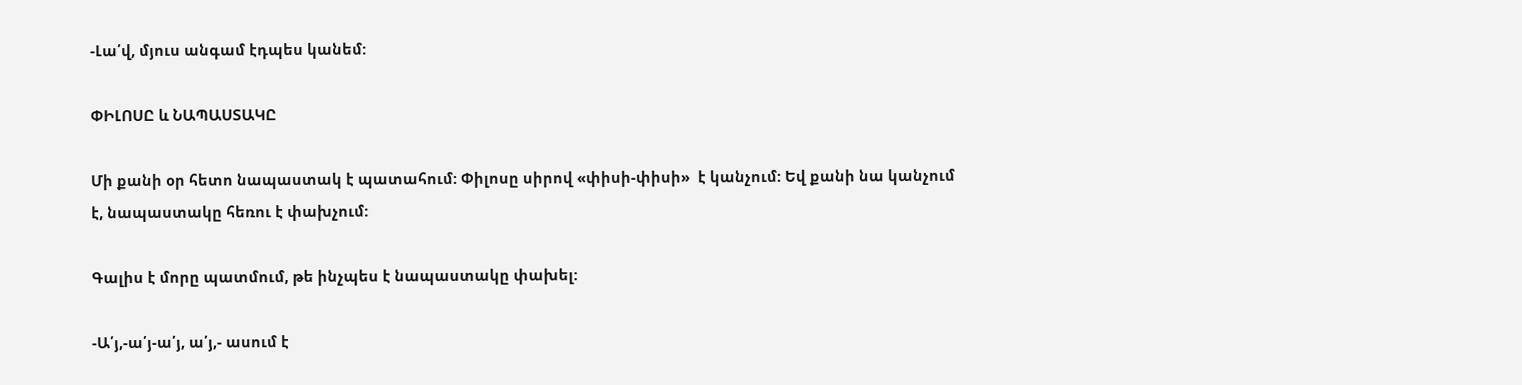-Լա՛վ, մյուս անգամ էդպես կանեմ:

ՓԻԼՈՍԸ և ՆԱՊԱՍՏԱԿԸ

Մի քանի օր հետո նապաստակ է պատահում: Փիլոսը սիրով «փիսի-փիսի»  է կանչում: Եվ քանի նա կանչում է, նապաստակը հեռու է փախչում:

Գալիս է մորը պատմում, թե ինչպես է նապաստակը փախել:

-Ա՛յ,-ա՛յ-ա՛յ, ա՛յ,- ասում է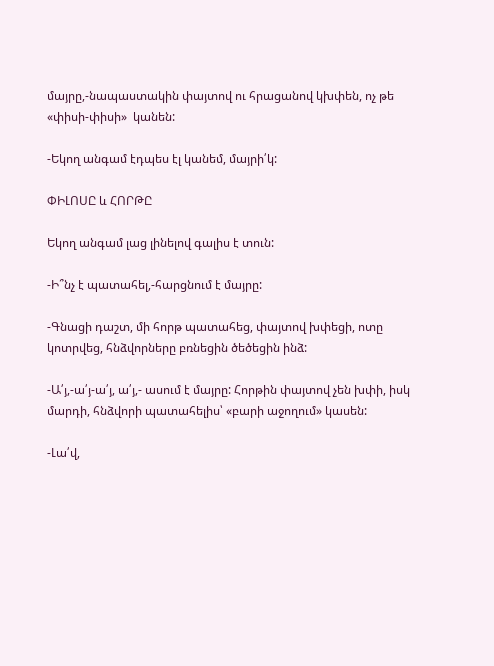մայրը,-նապաստակին փայտով ու հրացանով կխփեն, ոչ թե «փիսի-փիսի»  կանեն:

-Եկող անգամ էդպես էլ կանեմ, մայրի՛կ:

ՓԻԼՈՍԸ և ՀՈՐԹԸ

Եկող անգամ լաց լինելով գալիս է տուն:

-Ի՞նչ է պատահել,-հարցնում է մայրը:

-Գնացի դաշտ, մի հորթ պատահեց, փայտով խփեցի, ոտը կոտրվեց, հնձվորները բռնեցին ծեծեցին ինձ:

-Ա՛յ,-ա՛յ-ա՛յ, ա՛յ,- ասում է մայրը: Հորթին փայտով չեն խփի, իսկ մարդի, հնձվորի պատահելիս՝ «բարի աջողում» կասեն:

-Լա՛վ,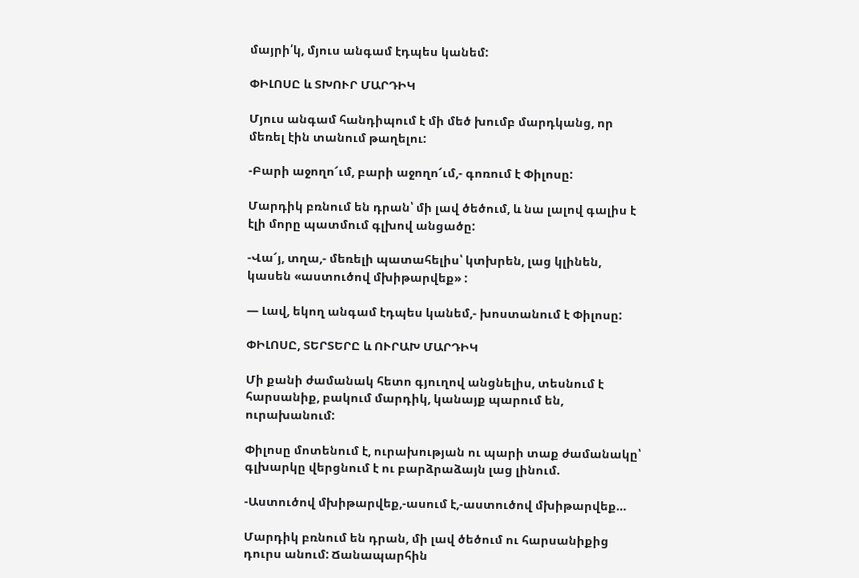մայրի՛կ, մյուս անգամ էդպես կանեմ:

ՓԻԼՈՍԸ և ՏԽՈՒՐ ՄԱՐԴԻԿ

Մյուս անգամ հանդիպում է մի մեծ խումբ մարդկանց, որ մեռել էին տանում թաղելու:

-Բարի աջողո՜ւմ, բարի աջողո՜ւմ,- գոռում է Փիլոսը:

Մարդիկ բռնում են դրան՝ մի լավ ծեծում, և նա լալով գալիս է էլի մորը պատմում գլխով անցածը:

-Վա՜յ, տղա,- մեռելի պատահելիս՝ կտխրեն, լաց կլինեն, կասեն «աստուծով մխիթարվեք» :

— Լավ, եկող անգամ էդպես կանեմ,- խոստանում է Փիլոսը:

ՓԻԼՈՍԸ, ՏԵՐՏԵՐԸ և ՈՒՐԱԽ ՄԱՐԴԻԿ

Մի քանի ժամանակ հետո գյուղով անցնելիս, տեսնում է հարսանիք, բակում մարդիկ, կանայք պարում են, ուրախանում:

Փիլոսը մոտենում է, ուրախության ու պարի տաք ժամանակը՝ գլխարկը վերցնում է ու բարձրաձայն լաց լինում.

-Աստուծով մխիթարվեք,-ասում է,-աստուծով մխիթարվեք…

Մարդիկ բռնում են դրան, մի լավ ծեծում ու հարսանիքից դուրս անում: Ճանապարհին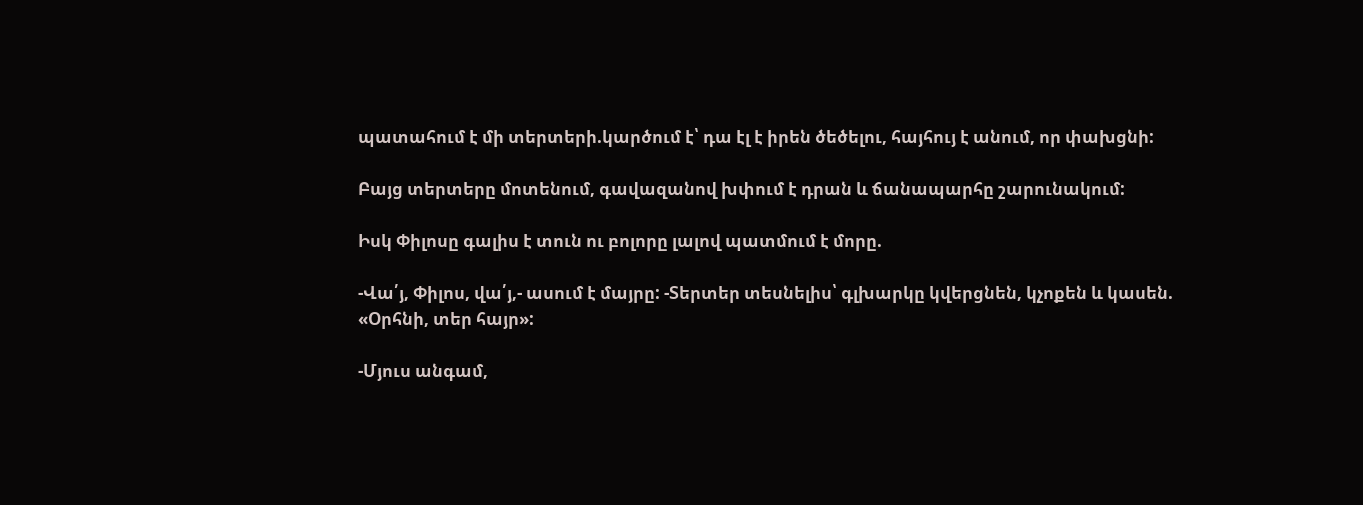պատահում է մի տերտերի.կարծում է՝ դա էլ է իրեն ծեծելու, հայհույ է անում, որ փախցնի:

Բայց տերտերը մոտենում, գավազանով խփում է դրան և ճանապարհը շարունակում:

Իսկ Փիլոսը գալիս է տուն ու բոլորը լալով պատմում է մորը.

-Վա՛յ, Փիլոս, վա՛յ,- ասում է մայրը: -Տերտեր տեսնելիս՝ գլխարկը կվերցնեն, կչոքեն և կասեն. «Օրհնի, տեր հայր»:

-Մյուս անգամ,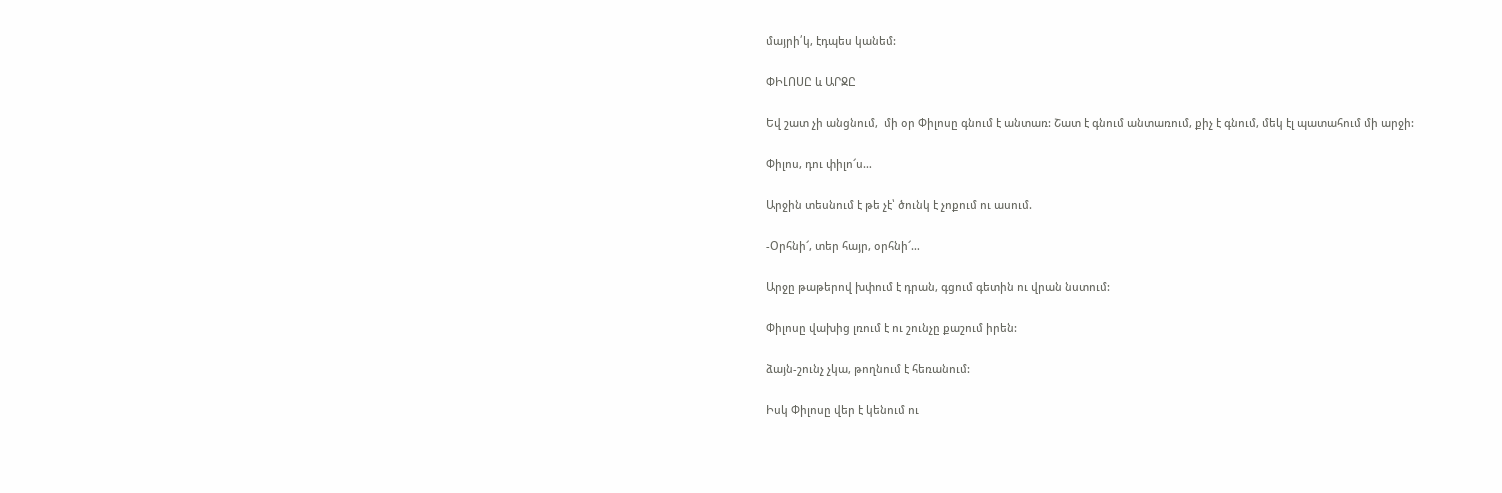մայրի՛կ, էդպես կանեմ:

ՓԻԼՈՍԸ և ԱՐՋԸ

Եվ շատ չի անցնում,  մի օր Փիլոսը գնում է անտառ: Շատ է գնում անտառում, քիչ է գնում, մեկ էլ պատահում մի արջի:

Փիլոս, դու փիլո՜ս…

Արջին տեսնում է թե չէ՝ ծունկ է չոքում ու ասում.

-Օրհնի՜, տեր հայր, օրհնի՜…

Արջը թաթերով խփում է դրան, գցում գետին ու վրան նստում:

Փիլոսը վախից լռում է ու շունչը քաշում իրեն:

ձայն-շունչ չկա, թողնում է հեռանում:

Իսկ Փիլոսը վեր է կենում ու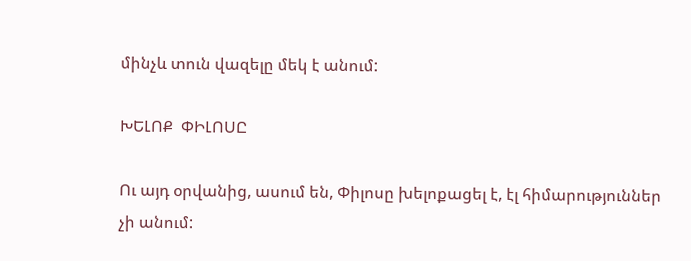մինչև տուն վազելը մեկ է անում:

ԽԵԼՈՔ  ՓԻԼՈՍԸ

Ու այդ օրվանից, ասում են, Փիլոսը խելոքացել է, էլ հիմարություններ չի անում: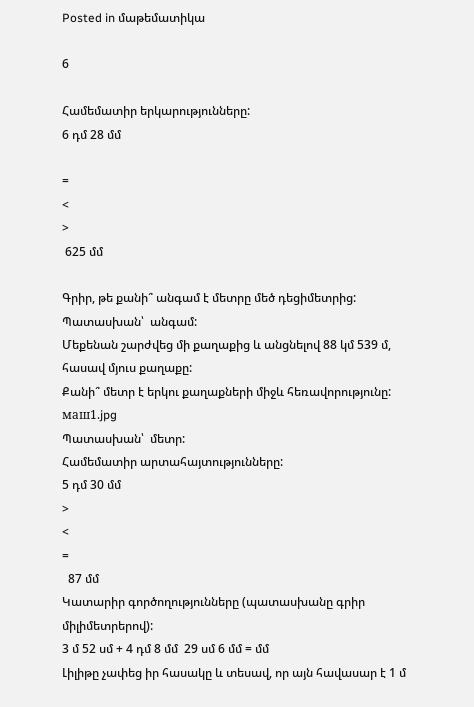Posted in մաթեմատիկա

6

Համեմատիր երկարությունները:
6 դմ 28 մմ

=
<
>
 625 մմ

Գրիր, թե քանի՞ անգամ է մետրը մեծ դեցիմետրից:
Պատասխան՝  անգամ:
Մեքենան շարժվեց մի քաղաքից և անցնելով 88 կմ 539 մ, հասավ մյուս քաղաքը:
Քանի՞ մետր է երկու քաղաքների միջև հեռավորությունը:
маш1.jpg
Պատասխան՝  մետր:
Համեմատիր արտահայտությունները:
5 դմ 30 մմ
>
<
=
  87 մմ
Կատարիր գործողությունները (պատասխանը գրիր միլիմետրերով):
3 մ 52 սմ + 4 դմ 8 մմ  29 սմ 6 մմ = մմ
Լիլիթը չափեց իր հասակը և տեսավ, որ այն հավասար է 1 մ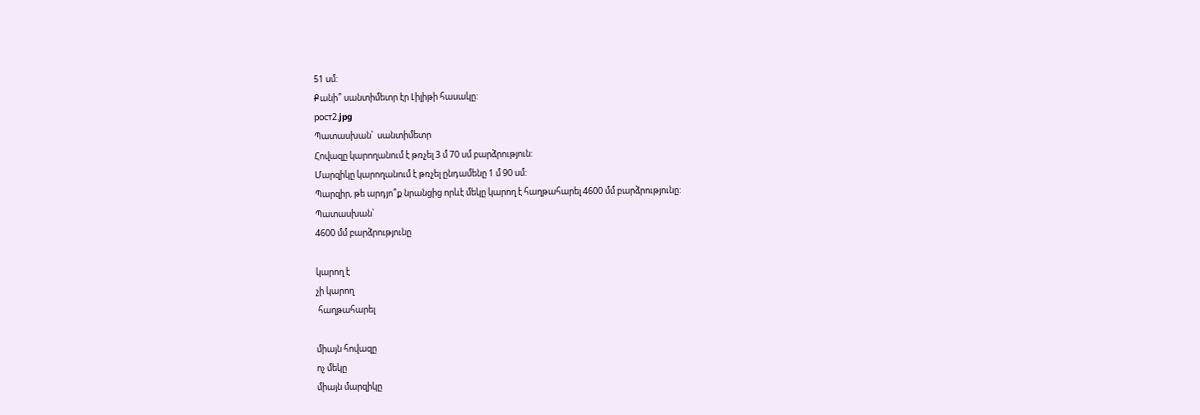51 սմ:
Քանի՞ սանտիմետր էր Լիլիթի հասակը:
рост2.jpg
Պատասխան՝  սանտիմետր
Հովազը կարողանում է թռչել 3 մ 70 սմ բարձրություն:
Մարզիկը կարողանում է թռչել ընդամենը 1 մ 90 սմ:
Պարզիր, թե արդյո՞ք նրանցից որևէ մեկը կարող է հաղթահարել 4600 մմ բարձրությունը:
Պատասխան՝
4600 մմ բարձրությունը

կարող է
չի կարող
 հաղթահարել

միայն հովազը
ոչ մեկը
միայն մարզիկը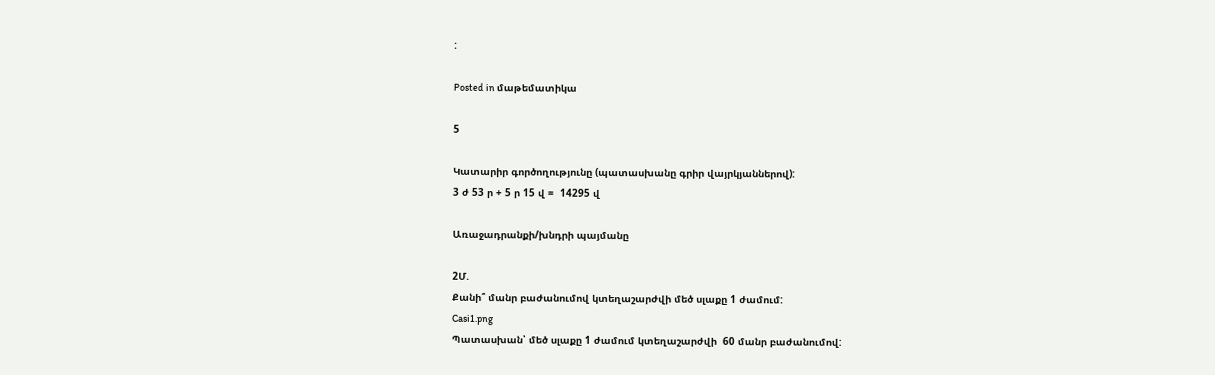:

Posted in մաթեմատիկա

5

Կատարիր գործողությունը (պատասխանը գրիր վայրկյաններով):
3 ժ 53 ր + 5 ր 15 վ =  14295 վ

Առաջադրանքի/խնդրի պայմանը

2Մ.
Քանի՞ մանր բաժանումով կտեղաշարժվի մեծ սլաքը 1 ժամում:
Casi1.png
Պատասխան՝ մեծ սլաքը 1 ժամում կտեղաշարժվի  60 մանր բաժանումով: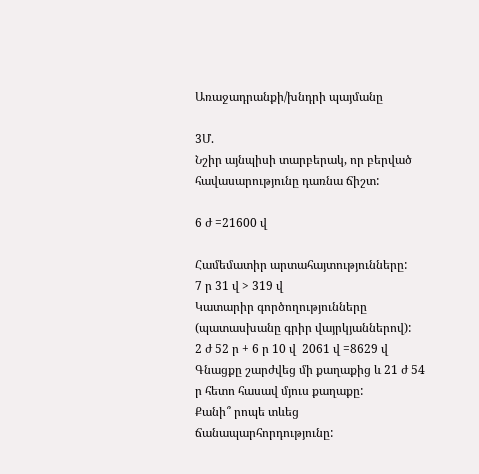Առաջադրանքի/խնդրի պայմանը

3Մ.
Նշիր այնպիսի տարբերակ, որ բերված հավասարությունը դառնա ճիշտ:

6 ժ =21600 վ

Համեմատիր արտահայտությունները:
7 ր 31 վ > 319 վ
Կատարիր գործողությունները (պատասխանը գրիր վայրկյաններով):
2 ժ 52 ր + 6 ր 10 վ  2061 վ =8629 վ
Գնացքը շարժվեց մի քաղաքից և 21 ժ 54 ր հետո հասավ մյուս քաղաքը:
Քանի՞ րոպե տևեց ճանապարհորդությունը: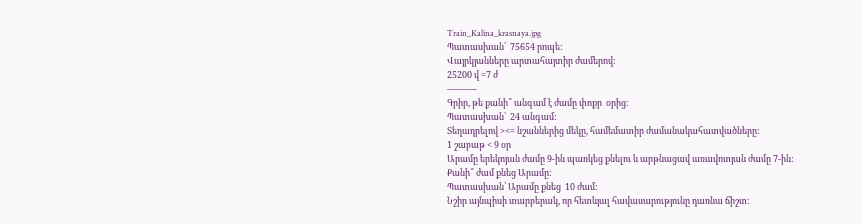Train_Kalina_krasnaya.jpg
Պատասխան՝  75654 րոպե:
Վայրկյանները արտահայտիր ժամերով:
25200 վ =7 ժ
———-
Գրիր, թե քանի՞ անգամ է ժամը փոքր  օրից:
Պատասխան՝  24 անգամ:
Տեղադրելով ><= նշաններից մեկը, համեմատիր ժամանակահատվածները:
1 շաբաթ < 9 օր
Արամը երեկոյան ժամը 9-ին պառկեց քնելու և արթնացավ առավոտյան ժամը 7-ին:
Քանի՞ ժամ քնեց Արամը:
Պատասխան՝ Արամը քնեց  10 ժամ:
Նշիր այնպիսի տարբերակ, որ հետևյալ հավասարությունը դառնա ճիշտ: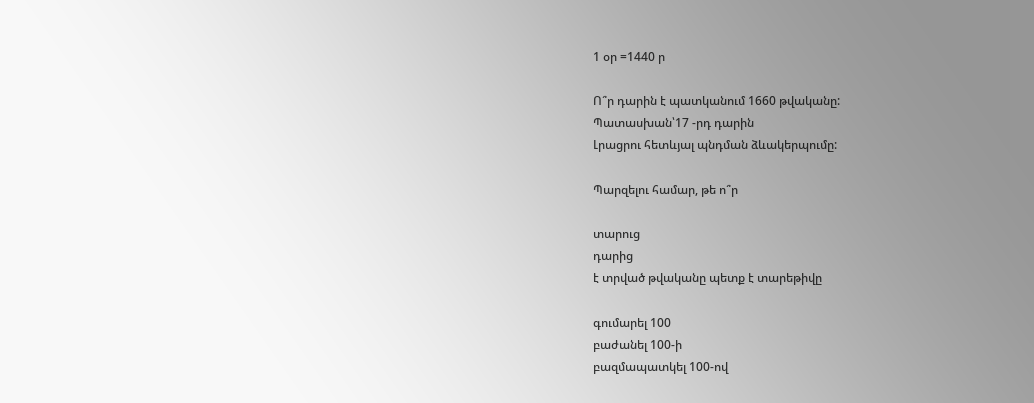1 օր =1440 ր

Ո՞ր դարին է պատկանում 1660 թվականը:
Պատասխան՝17 -րդ դարին
Լրացրու հետևյալ պնդման ձևակերպումը:

Պարզելու համար, թե ո՞ր

տարուց
դարից
է տրված թվականը պետք է տարեթիվը

գումարել 100
բաժանել 100-ի
բազմապատկել 100-ով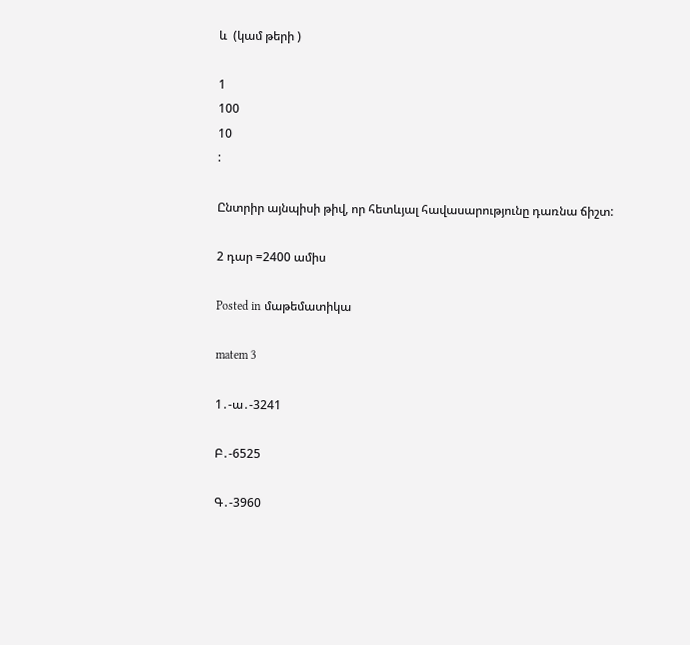և  (կամ թերի )

1
100
10
:

Ընտրիր այնպիսի թիվ, որ հետևյալ հավասարությունը դառնա ճիշտ:

2 դար =2400 ամիս

Posted in մաթեմատիկա

matem 3

1․-ա․-3241

Բ․-6525

Գ․-3960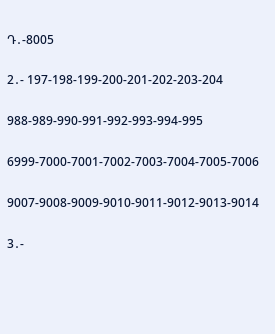Դ․-8005

2․- 197-198-199-200-201-202-203-204

988-989-990-991-992-993-994-995

6999-7000-7001-7002-7003-7004-7005-7006

9007-9008-9009-9010-9011-9012-9013-9014

3․-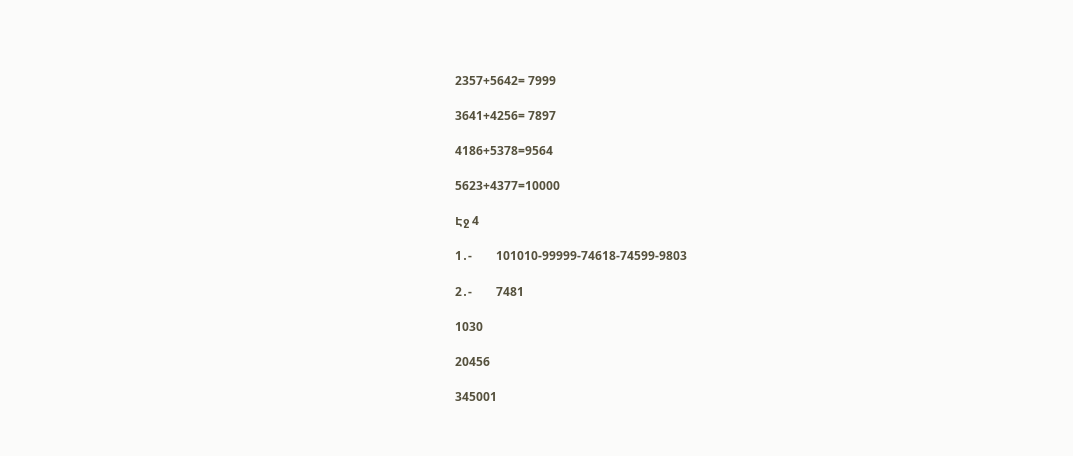2357+5642= 7999

3641+4256= 7897

4186+5378=9564

5623+4377=10000

Էջ 4

1․-        101010-99999-74618-74599-9803

2․-        7481

1030

20456

345001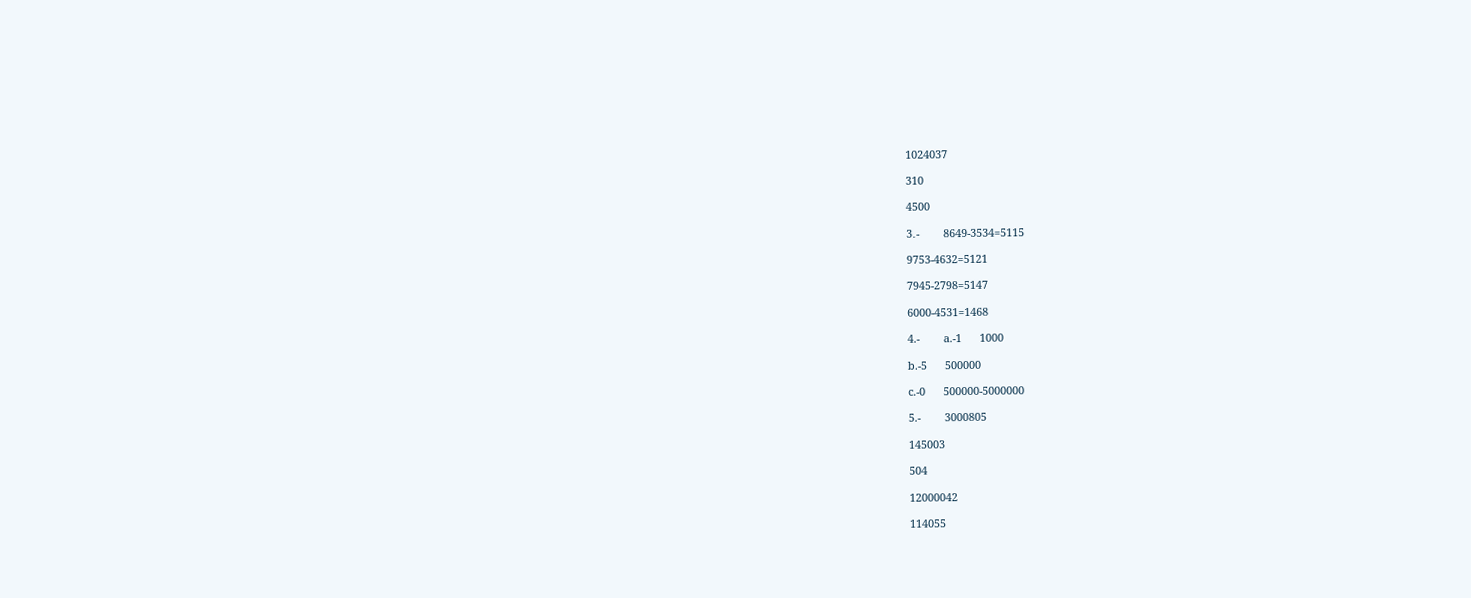1024037

310

4500

3․-        8649-3534=5115

9753-4632=5121

7945-2798=5147

6000-4531=1468

4.-        a.-1      1000

b.-5      500000

c.-0      500000-5000000

5.-        3000805

145003

504

12000042

114055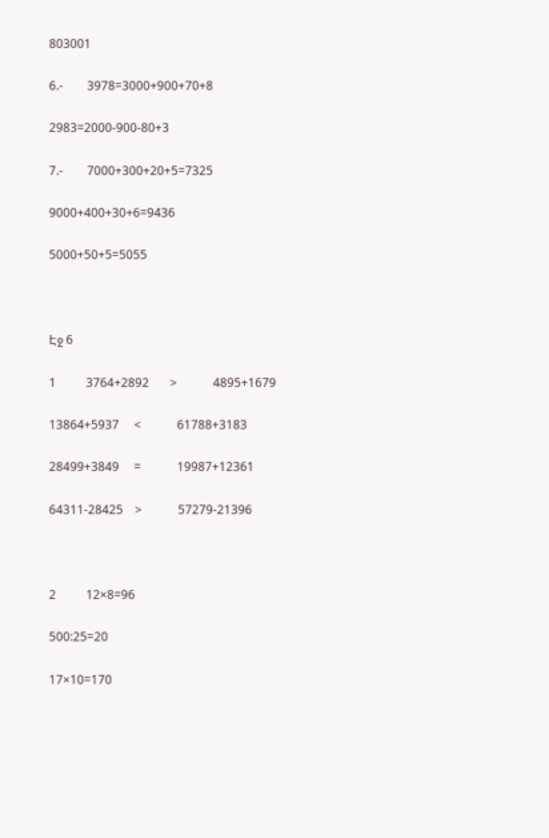803001

6.-        3978=3000+900+70+8

2983=2000-900-80+3

7.-        7000+300+20+5=7325

9000+400+30+6=9436

5000+50+5=5055



Էջ 6

1          3764+2892       >            4895+1679

13864+5937     <            61788+3183

28499+3849     =            19987+12361

64311-28425    >            57279-21396



2          12×8=96

500:25=20

17×10=170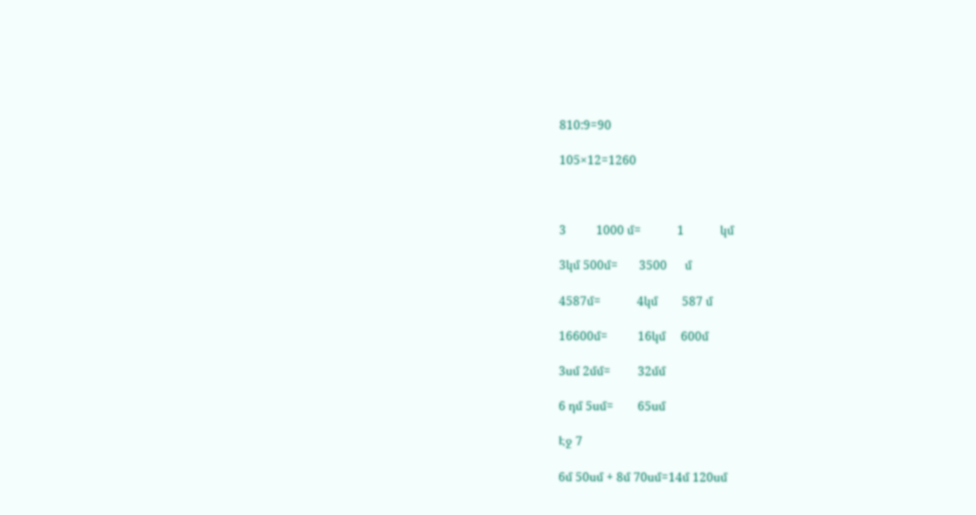810:9=90

105×12=1260



3          1000 մ=            1            կմ

3կմ 500մ=       3500      մ

4587մ=            4կմ        587 մ

16600մ=          16կմ     600մ

3սմ 2մմ=         32մմ

6 դմ 5սմ=        65սմ

Էջ 7

6մ 50սմ + 8մ 70սմ=14մ 120սմ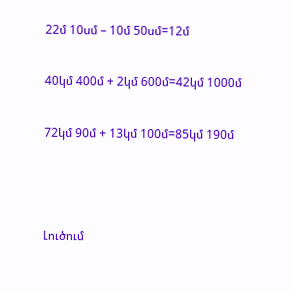22մ 10սմ – 10մ 50սմ=12մ

40կմ 400մ + 2կմ 600մ=42կմ 1000մ

72կմ 90մ + 13կմ 100մ=85կմ 190մ



Լուծում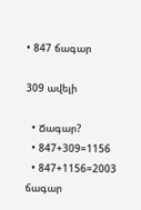• 847 ճագար

309 ավելի

  • Ճագար?
  • 847+309=1156
  • 847+1156=2003 ճագար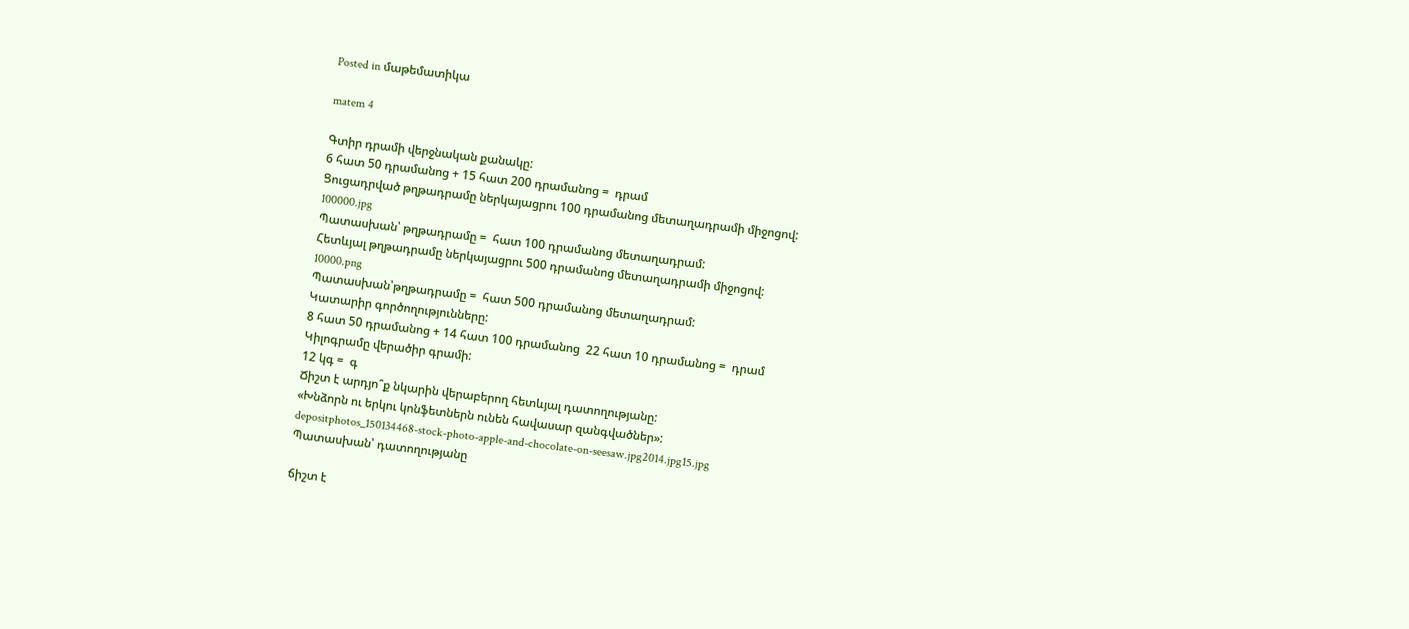Posted in մաթեմատիկա

matem 4

Գտիր դրամի վերջնական քանակը:
6 հատ 50 դրամանոց + 15 հատ 200 դրամանոց =  դրամ
Ցուցադրված թղթադրամը ներկայացրու 100 դրամանոց մետաղադրամի միջոցով:
100000.jpg
Պատասխան՝ թղթադրամը =  հատ 100 դրամանոց մետաղադրամ:
Հետևյալ թղթադրամը ներկայացրու 500 դրամանոց մետաղադրամի միջոցով:
10000.png
Պատասխան՝թղթադրամը =  հատ 500 դրամանոց մետաղադրամ:
Կատարիր գործողությունները:
8 հատ 50 դրամանոց + 14 հատ 100 դրամանոց  22 հատ 10 դրամանոց =  դրամ
Կիլոգրամը վերածիր գրամի:
12 կգ =  գ
Ճիշտ է արդյո՞ք նկարին վերաբերող հետևյալ դատողությանը:
«Խնձորն ու երկու կոնֆետներն ունեն հավասար զանգվածներ»:
depositphotos_150134468-stock-photo-apple-and-chocolate-on-seesaw.jpg2014.jpg15.jpg
Պատասխան՝ դատողությանը

ճիշտ է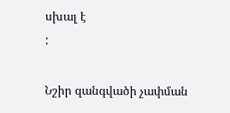սխալ է
:

Նշիր զանգվածի չափման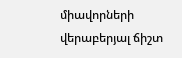միավորների վերաբերյալ ճիշտ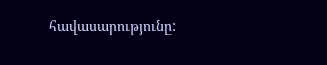հավասարությունը: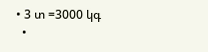• 3 տ =3000 կգ
  •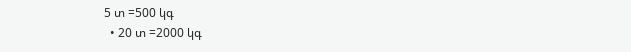5 տ =500 կգ
  • 20 տ =2000 կգ